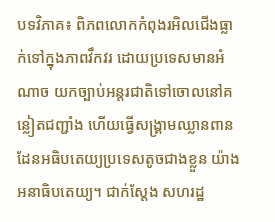បទវិភាគ៖ ពិភពលោកកំពុងរអិលជើងធ្លាក់ទៅក្នុងភាពវឹកវរ ដោយប្រទេសមានអំណាច យកច្បាប់អន្តរជាតិទៅចោលនៅគន្លៀតជញ្ជាំង ហើយធ្វើសង្គ្រាមឈ្លានពានដែនអធិបតេយ្យប្រទេសតូចជាងខ្លួន យ៉ាងអនាធិបតេយ្យ។ ជាក់ស្តែង សហរដ្ឋ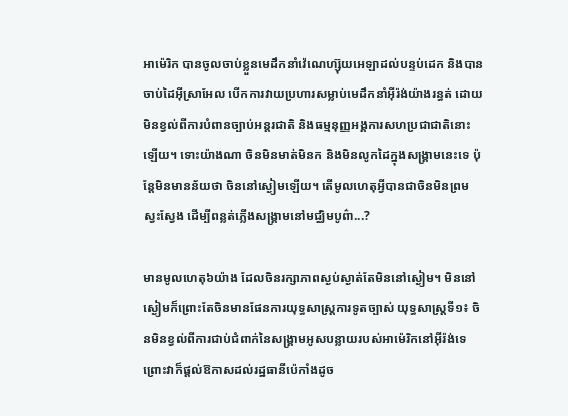អាម៉េរិក បានចូលចាប់ខ្លួនមេដឹកនាំវ៉េណេហ្ស៊ុយអេឡាដល់បន្ទប់ដេក និងបានចាប់ដៃអ៊ីស្រាអែល បើកការវាយប្រហារសម្លាប់មេដឹកនាំអ៊ីរ៉ង់យ៉ាងរន្ធត់ ដោយមិនខ្វល់ពីការបំពានច្បាប់អន្តរជាតិ និងធម្មនុញ្ញអង្គការសហប្រជាជាតិនោះឡើយ។ ទោះយ៉ាងណា ចិនមិនមាត់មិនក និងមិនលូកដៃក្នុងសង្គ្រាមនេះទេ ប៉ុន្តែមិនមានន័យថា ចិននៅស្ងៀមឡើយ។ តើមូលហេតុអ្វីបានជាចិនមិនព្រមស្វះស្វែង ដើម្បីពន្លត់ភ្លើងសង្គ្រាមនៅមជ្ឈិមបូព៌ា...?

មានមូលហេតុ៦យ៉ាង ដែលចិនរក្សាភាពស្ងប់ស្ងាត់តែមិននៅស្ងៀម។ មិននៅស្ងៀមក៏ព្រោះតែចិនមានផែនការយុទ្ធសាស្ត្រការទូតច្បាស់ យុទ្ធសាស្ត្រទី១៖ ចិនមិនខ្វល់ពីការជាប់ជំពាក់នៃសង្គ្រាមអូសបន្លាយរបស់អាម៉េរិកនៅអ៊ីរ៉ង់ទេ ព្រោះវាក៏ផ្តល់ឱកាសដល់រដ្ឋធានីប៉េកាំងដូច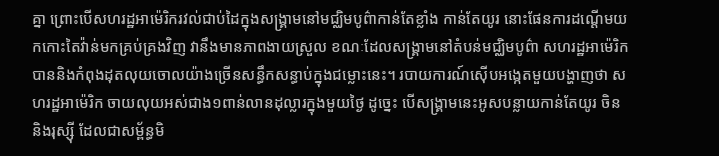គ្នា ព្រោះបើសហរដ្ឋអាម៉េរិករវល់ជាប់ដៃក្នុងសង្គ្រាមនៅមជ្ឈិមបូព៌ាកាន់តែខ្លាំង កាន់តែយូរ នោះផែនការដណ្តើមយកកោះតៃវ៉ាន់មកគ្រប់គ្រងវិញ វានឹងមានភាពងាយស្រួល ខណៈដែលសង្គ្រាមនៅតំបន់មជ្ឈិមបូព៌ា សហរដ្ឋអាម៉េរិក បាននិងកំពុងដុតលុយចោលយ៉ាងច្រើនសន្ធឹកសន្ធាប់ក្នុងជម្លោះនេះ។ របាយការណ៍ស៊ើបអង្កេតមួយបង្ហាញថា សហរដ្ឋអាម៉េរិក ចាយលុយអស់ជាង១ពាន់លានដុល្លារក្នុងមួយថ្ងៃ ដូច្នេះ បើសង្គ្រាមនេះអូសបន្លាយកាន់តែយូរ ចិន និងរុស្ស៊ី ដែលជាសម្ព័ន្ធមិ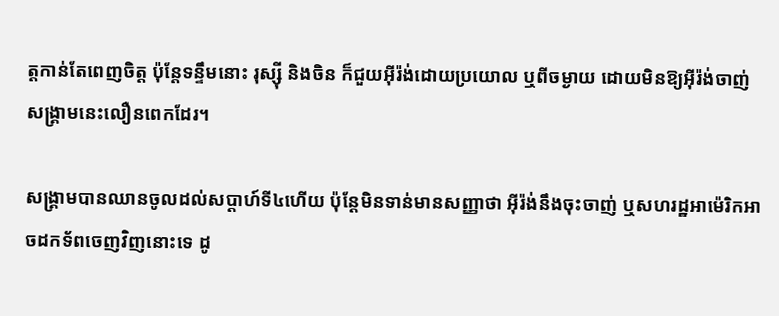ត្តកាន់តែពេញចិត្ត ប៉ុន្តែទន្ទឹមនោះ រុស្ស៊ី និងចិន ក៏ជួយអ៊ីរ៉ង់ដោយប្រយោល ឬពីចម្ងាយ ដោយមិនឱ្យអ៊ីរ៉ង់ចាញ់សង្គ្រាមនេះលឿនពេកដែរ។

សង្គ្រាមបានឈានចូលដល់សប្តាហ៍ទី៤ហើយ ប៉ុន្តែមិនទាន់មានសញ្ញាថា អ៊ីរ៉ង់នឹងចុះចាញ់ ឬសហរដ្ឋអាម៉េរិកអាចដកទ័ពចេញវិញនោះទេ ដូ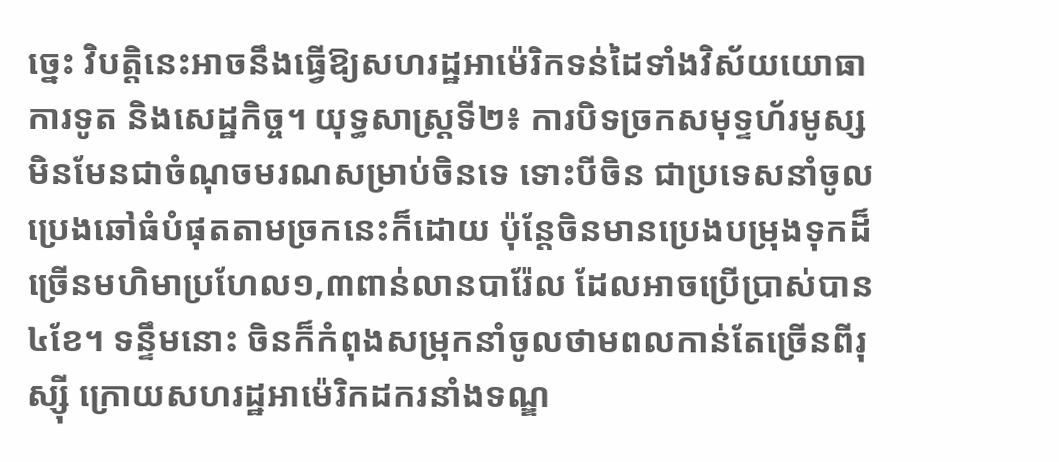ច្នេះ វិបត្តិនេះអាចនឹងធ្វើឱ្យសហរដ្ឋអាម៉េរិកទន់ដៃទាំងវិស័យយោធា ការទូត និងសេដ្ឋកិច្ច។ យុទ្ធសាស្ត្រទី២៖ ការបិទច្រកសមុទ្ទហ័រមូស្ស មិនមែនជាចំណុចមរណសម្រាប់ចិនទេ ទោះបីចិន ជាប្រទេសនាំចូលប្រេងឆៅធំបំផុតតាមច្រកនេះក៏ដោយ ប៉ុន្តែចិនមានប្រេងបម្រុងទុកដ៏ច្រើនមហិមាប្រហែល១,៣ពាន់លានបារ៉ែល ដែលអាចប្រើប្រាស់បាន ៤ខែ។ ទន្ទឹមនោះ ចិនក៏កំពុងសម្រុកនាំចូលថាមពលកាន់តែច្រើនពីរុស្ស៊ី ក្រោយសហរដ្ឋអាម៉េរិកដករនាំងទណ្ឌ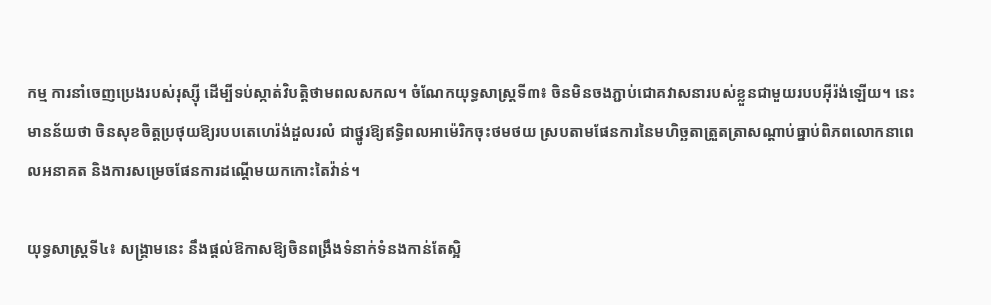កម្ម ការនាំចេញប្រេងរបស់រុស្ស៊ី ដើម្បីទប់ស្កាត់វិបត្តិថាមពលសកល។ ចំណែកយុទ្ធសាស្ត្រទី៣៖ ចិនមិនចងភ្ជាប់ជោគវាសនារបស់ខ្លួនជាមួយរបបអ៊ីរ៉ង់ឡើយ។ នេះមានន័យថា ចិនសុខចិត្តប្រថុយឱ្យរបបតេហេរ៉ង់ដួលរលំ ជាថ្នូរឱ្យឥទ្ធិពលអាម៉េរិកចុះថមថយ ស្របតាមផែនការនៃមហិច្ឆតាត្រួតត្រាសណ្តាប់ធ្នាប់ពិភពលោកនាពេលអនាគត និងការសម្រេចផែនការដណ្តើមយកកោះតៃវ៉ាន់។

យុទ្ធសាស្ត្រទី៤៖ សង្គ្រាមនេះ នឹងផ្តល់ឱកាសឱ្យចិនពង្រឹងទំនាក់ទំនងកាន់តែស្អិ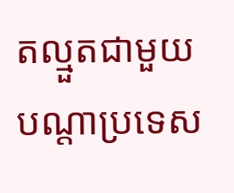តល្មួតជាមួយបណ្តាប្រទេស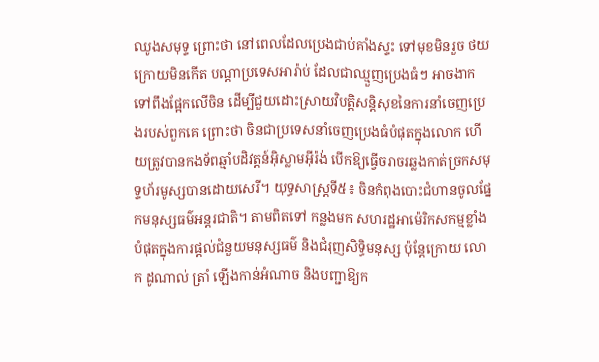ឈូងសមុទ្ទ ព្រោះថា នៅពេលដែលប្រេងជាប់គាំងស្ទះ ទៅមុខមិនរួច ថយក្រោយមិនកើត បណ្តាប្រទេសអារ៉ាប់ ដែលជាឈ្មួញប្រេងធំៗ អាចងាកទៅពឹងផ្អែកលើចិន ដើម្បីជួយដោះស្រាយវិបត្តិសន្តិសុខនៃការនាំចេញប្រេងរបស់ពួកគេ ព្រោះថា ចិនជាប្រទេសនាំចេញប្រេងធំបំផុតក្នុងលោក ហើយត្រូវបានកងទ័ពឆ្មាំបដិវត្តន៍អ៊ិស្លាមអ៊ីរ៉ង់ បើកឱ្យធ្វើចរាចរឆ្លងកាត់ច្រកសមុទ្ទហ័រមូស្សបានដោយសេរី។ យុទ្ធសាស្ត្រទី៥៖ ចិនកំពុងបោះជំហានចូលផ្នែកមនុស្សធម៌អន្តរជាតិ។ តាមពិតទៅ កន្លងមក សហរដ្ឋអាម៉េរិកសកម្មខ្លាំងបំផុតក្នុងការផ្ដល់ជំនួយមនុស្សធម៌ និងជំរុញសិទ្ធិមនុស្ស ប៉ុន្តែក្រោយ លោក ដូណាល់ ត្រាំ ឡើងកាន់អំណាច និងបញ្ជាឱ្យក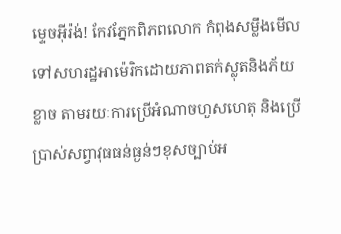ម្ទេចអ៊ីរ៉ង់! កែវភ្នែកពិភពលោក កំពុងសម្លឹងមើលទៅសហរដ្ឋអាម៉េរិកដោយភាពតក់ស្លុតនិងភ័យខ្លាច តាមរយៈការប្រើអំណាចហួសហេតុ និងប្រើប្រាស់សព្វាវុធធន់ធ្ងន់ៗខុសច្បាប់អ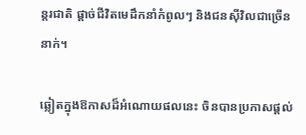ន្តរជាតិ ផ្តាច់ជីវិតមេដឹកនាំកំពូលៗ និងជនស៊ីវិលជាច្រើននាក់។

ឆ្លៀតក្នុងឱកាសដ៏អំណោយផលនេះ ចិនបានប្រកាសផ្តល់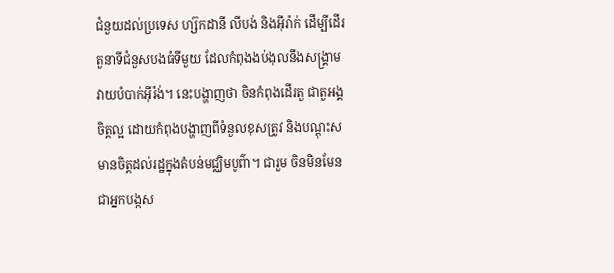ជំនួយដល់ប្រទេស ហ្ស៊កដានី លីបង់ និងអ៊ីរ៉ាក់ ដើម្បីដើរតួនាទីជំនួសបងធំទីមួយ ដែលកំពុងងប់ងុលនឹងសង្គ្រាមវាយបំបាក់អ៊ីរ៉ង់។ នេះបង្ហាញថា ចិនកំពុងដើរតួ ជាតួអង្គចិត្តល្អ ដោយកំពុងបង្ហាញពីទំនួលខុសត្រូវ និងបណ្ដុះសមានចិត្តដល់រដ្ឋក្នុងតំបន់មជ្ឈិមបូព៌ា។ ជារួម ចិនមិនមែនជាអ្នកបង្កស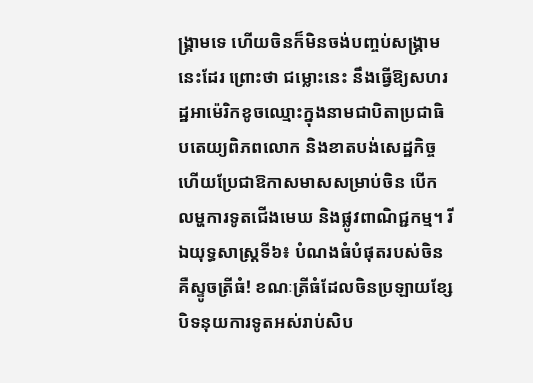ង្គ្រាមទេ ហើយចិនក៏មិនចង់បញ្ចប់សង្គ្រាមនេះដែរ ព្រោះថា ជម្លោះនេះ នឹងធ្វើឱ្យសហរដ្ឋអាម៉េរិកខូចឈ្មោះក្នុងនាមជាបិតាប្រជាធិបតេយ្យពិភពលោក និងខាតបង់សេដ្ឋកិច្ច ហើយប្រែជាឱកាសមាសសម្រាប់ចិន បើកលម្ហការទូតជើងមេឃ និងផ្លូវពាណិជ្ជកម្ម។ រីឯយុទ្ធសាស្ត្រទី៦៖ បំណងធំបំផុតរបស់ចិន គឺស្ទូចត្រីធំ! ខណៈត្រីធំដែលចិនប្រឡាយខ្សែ បិទនុយការទូតអស់រាប់សិប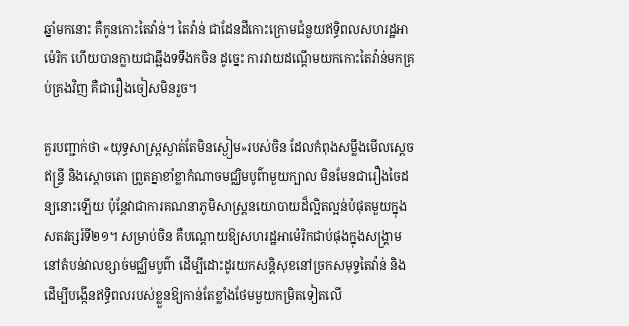ឆ្នាំមកនោះ គឺកូនកោះតៃវ៉ាន់។ តៃវ៉ាន់ ជាដែនដីកោះក្រោមជំនួយឥទ្ធិពលសហរដ្ឋអាម៉េរិក ហើយបានក្លាយជាឆ្អឹងទទឹងកចិន ដូច្នេះ ការវាយដណ្តើមយកកោះតៃវ៉ាន់មកគ្រប់គ្រងវិញ គឺជារឿងចៀសមិនរួច។

គួរបញ្ជាក់ថា «យុទ្ធសាស្ត្រស្ងាត់តែមិនស្ងៀម»របស់ចិន ដែលកំពុងសម្លឹងមើលស្តេចឥន្ទ្រី និងស្តោចតោ ព្រួតគ្នាខាំខ្លាកំណាចមជ្ឈិមបូព៌ាមួយក្បាល មិនមែនជារឿងចៃដន្យនោះឡើយ ប៉ុន្តែវាជាការគណនាភូមិសាស្ត្រនយោបាយដ៏ល្អិតល្អន់បំផុតមួយក្នុងសតវត្សរ៍ទី២១។ សម្រាប់ចិន គឺបណ្តោយឱ្យសហរដ្ឋអាម៉េរិកជាប់ផុងក្នុងសង្គ្រាមនៅតំបន់វាលខ្សាច់មជ្ឈិមបូព៌ា ដើម្បីដោះដូរយកសន្តិសុខនៅច្រកសមុទ្ទតៃវ៉ាន់ និងដើម្បីបង្កើនឥទ្ធិពលរបស់ខ្លួនឱ្យកាន់តែខ្លាំងថែមមួយកម្រិតទៀតលើ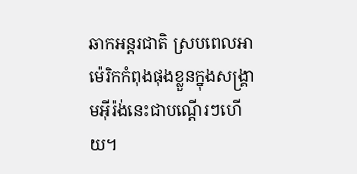ឆាកអន្តរជាតិ ស្របពេលអាម៉េរិកកំពុងផុងខ្លួនក្នុងសង្គ្រាមអ៊ីរ៉ង់នេះជាបណ្តើរៗហើយ។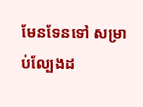មែនទែនទៅ សម្រាប់ល្បែងដ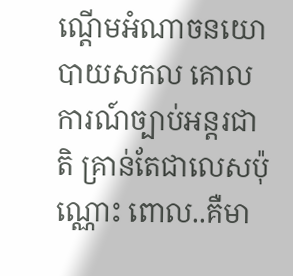ណ្តើមអំណាចនយោបាយសកល គោលការណ៍ច្បាប់អន្តរជាតិ គ្រាន់តែជាលេសប៉ុណ្ណោះ ពោល..គឺមា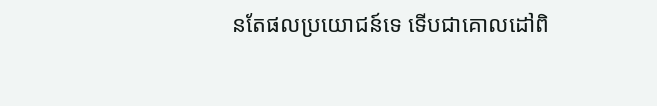នតែផលប្រយោជន៍ទេ ទើបជាគោលដៅពិ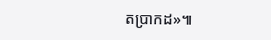តប្រាកដ»៕